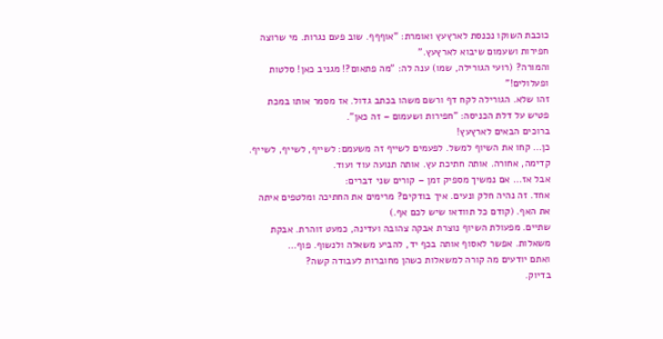כוכבת השוקו נכנסת לארץעץ ואומרת: "אוףףף. שוב פעם נגרות. מי שרוצה חפירות ושעמום שיבוא לארץעץ."
והמורה? (רועי הגורילה, שמו) ענה לה: "מה פתאום?! מגניב כאן! סלטות ופעלולים!"
זהו שלא. הגורילה לקח דף ורשם משהו בכתב גדול. אז מסמר אותו במכת פטיש על דלת הכניסה: "חפירות ושעמום – זה כאן".
ברוכים הבאים לארץעץ!
כן… קחו את השיוף למשל. לפעמים לשייף זה משעמם: לשייף, לשייף, לשייף. קדימה, אחורה. אותה חתיכת עץ. אותה תנועה עוד ועוד.
אבל אז… אם נמשיך מספיק זמן – קורים שני דברים:
אחד. זה נהיה חלק ונעים. איך בודקים? מרימים את החתיכה ומלטפים איתה את האף. (קודם כל תוודאו שיש לכם אף.)
שתיים. מפעולת השיוף נוצרת אבקה צהובה ועדינה, כמעט זוהרת. אבקת משאלות. אפשר לאסוף אותה בכף יד, להביע משאלה ולנשוף. פוף…
ואתם יודעים מה קורה למשאלות כשהן מחוברות לעבודה קשה?
בדיוק.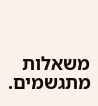משאלות מתגשמים.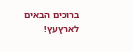ברוכים הבאים לארץעץ!